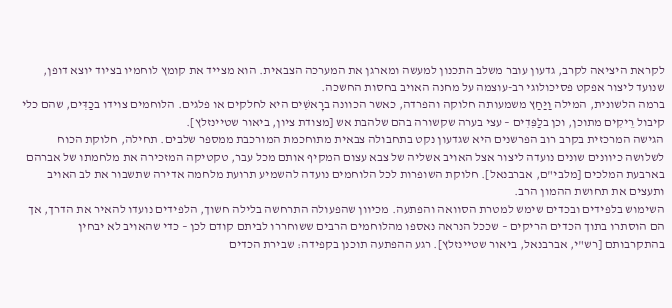לקראת היציאה לקרב, גדעון עובר משלב התכנון למעשה ומארגן את המערכה הצבאית. הוא מצייד את קומץ לוחמיו בציוד יוצא דופן, שנועד ליצור אפקט פסיכולוגי רב-עוצמה על מחנה האויב בחסות החשכה.
ברמה הלשונית, המילה וַיַּחַץ משמעותה חלוקה והפרדה, כאשר הכוונה ברָאשִׁים היא לחלקים או פלגים. הלוחמים צוידו בכַדִּים, שהם כלי קיבול רֵיקִים מתוכן, וכן בלַפִּדִים – עצי בערה שקשורה בהם שלהבת אש [מצודת ציון, ביאור שטיינזלץ].
הגישה המרכזית בקרב רוב הפרשנים היא שגדעון נקט בתחבולה צבאית מתוחכמת המורכבת ממספר שלבים. תחילה, חלוקת הכוח לשלושה כיוונים שונים נועדה ליצור אצל האויב אשליה של צבא עצום המקיף אותם מכל עבר, טקטיקה המזכירה את מלחמתו של אברהם בארבעת המלכים [מלבי"ם, אברבנאל]. חלוקת השופרות לכל הלוחמים נועדה להשמיע תרועת מלחמה אדירה שתשבור את לב האויב ותעצים את תחושת ההמון הרב.
השימוש בלפידים ובכדים שימש למטרת הסוואה והפתעה. מכיוון שהפעולה התרחשה בלילה חשוך, הלפידים נועדו להאיר את הדרך, אך הם הוסתרו בתוך הכדים הריקים – שככל הנראה נאספו מהלוחמים הרבים ששוחררו לביתם קודם לכן – כדי שהאויב לא יבחין בהתקרבותם [רש"י, אברבנאל, ביאור שטיינזלץ]. רגע ההפתעה תוכנן בקפידה: שבירת הכדים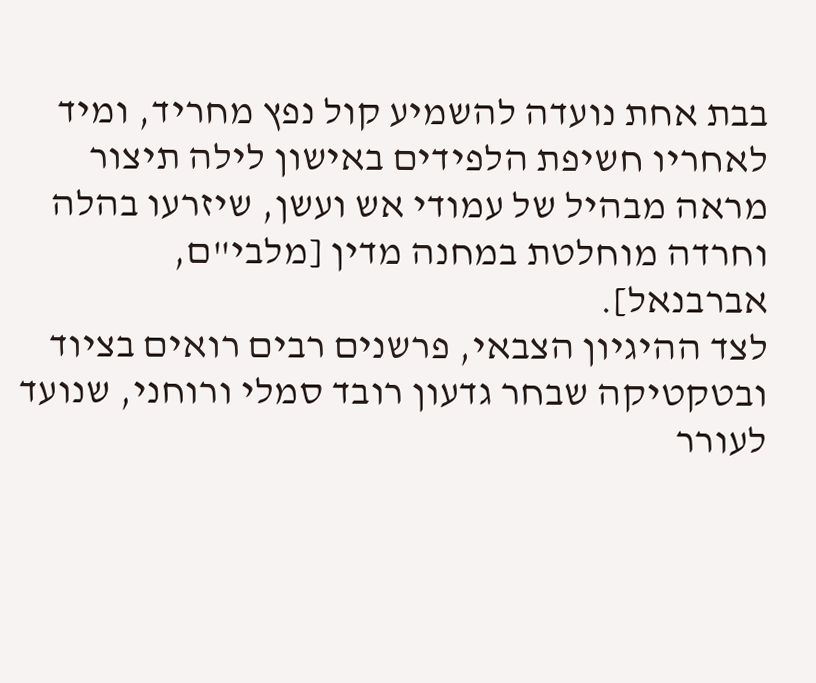בבת אחת נועדה להשמיע קול נפץ מחריד, ומיד לאחריו חשיפת הלפידים באישון לילה תיצור מראה מבהיל של עמודי אש ועשן, שיזרעו בהלה וחרדה מוחלטת במחנה מדין [מלבי"ם, אברבנאל].
לצד ההיגיון הצבאי, פרשנים רבים רואים בציוד ובטקטיקה שבחר גדעון רובד סמלי ורוחני, שנועד לעורר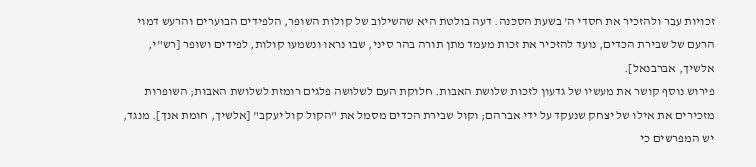זכויות עבר ולהזכיר את חסדי ה' בשעת הסכנה. דעה בולטת היא שהשילוב של קולות השופר, הלפידים הבוערים והרעש דמוי הרעם של שבירת הכדים, נועד להזכיר את זכות מעמד מתן תורה בהר סיני, שבו נראו ונשמעו קולות, לפידים ושופר [רש"י, אלשיך, אברבנאל].
פירוש נוסף קושר את מעשיו של גדעון לזכות שלושת האבות. חלוקת העם לשלושה פלגים רומזת לשלושת האבות; השופרות מזכירים את אילו של יצחק שנעקד על ידי אברהם; וקול שבירת הכדים מסמל את "הקול קול יעקב" [אלשיך, חומת אנך]. מנגד, יש המפרשים כי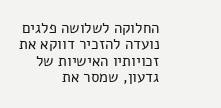החלוקה לשלושה פלגים נועדה להזכיר דווקא את זכויותיו האישיות של גדעון, שמסר את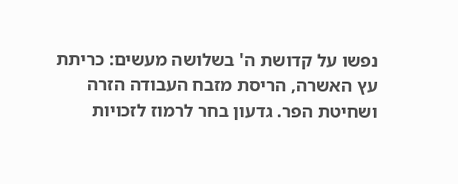נפשו על קדושת ה' בשלושה מעשים: כריתת עץ האשרה, הריסת מזבח העבודה הזרה ושחיטת הפר. גדעון בחר לרמוז לזכויות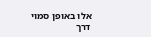אלו באופן סמוי דרך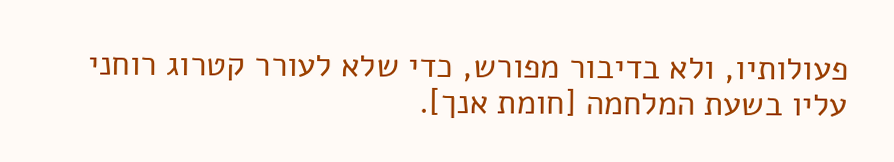פעולותיו, ולא בדיבור מפורש, כדי שלא לעורר קטרוג רוחני עליו בשעת המלחמה [חומת אנך].